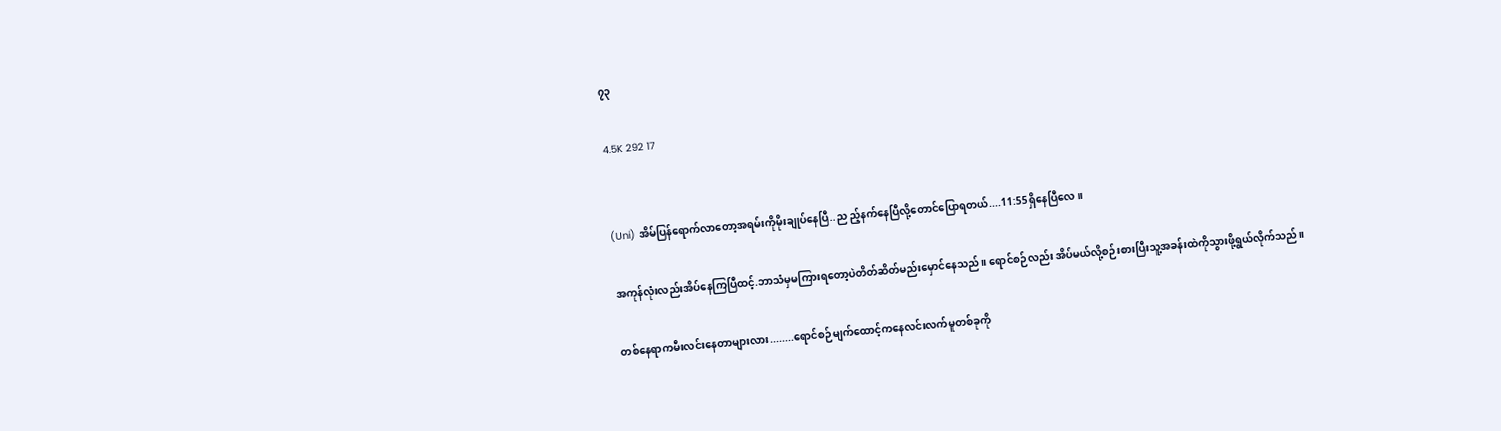၇၃

4.5K 292 17


(Uni) အိမ်ပြန်ရောက်လာတော့အရမ်းကိုမိုးချုပ်နေပြီ..ည ည့်နက်နေပြီလို့တောင်ပြောရတယ်....11:55ရှိနေပြီလေ။

အကုန်လုံးလည်းအိပ်နေကြပြီထင့်.ဘာသံမှမကြားရတော့ပဲတိတ်ဆိတ်မည်းမှောင်နေသည်။ ရောင်စဉ်လည်း အိပ်မယ်လို့စဉ်းစားပြီးသူ့အခန်းထဲကိုသွားဖို့ရွယ်လိုက်သည်။

တစ်နေရာကမီးလင်းနေတာများလား........ရောင်စဉ်မျက်ထောင့်ကနေလင်းလက်မူတစ်ခုကို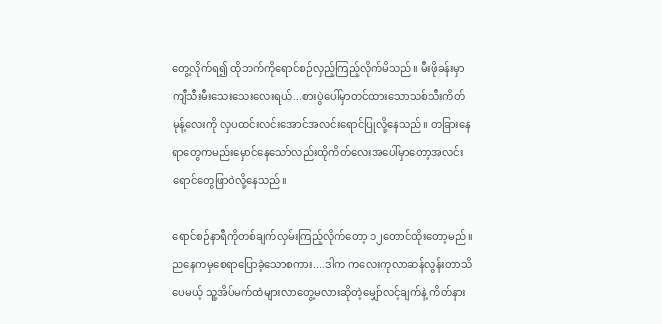တွေ့လိုက်ရ၍ ထိုဘက်ကိုရောင်စဉ်လှည့်ကြည့်လိုက်မိသည်။ မီးဖိုခန်းမှာ ကျီသီးမီးသေးသေးလေးရယ်...စားပွဲပေါ်မှာတင်ထားသောသစ်သီးကိတ်မုန့်လေးကို လှပထင်းလင်းအောင်အလင်းရောင်ပြုလို့နေသည်။ တခြားနေရာတွေကမည်းမှောင်နေသော်လည်းထိုကိတ်လေးအပေါ်မှာတော့အလင်းရောင်တွေဖြာဝဲလို့နေသည်။

ရောင်စဉ်နာရီကိုတစ်ချက်လှမ်းကြည့်လိုက်တော့ ၁၂တောင်ထိုးတော့မည်။ ညနေကမှစေရာပြောခဲ့သောစကား....ဒါက ကလေးကုလာဆန်လွန်းတာသိပေမယ့် သူ့အိပ်မက်ထဲများလာတွေ့မလားဆိုတဲ့မျှော်လင့်ချက်နဲ့ ကိတ်နား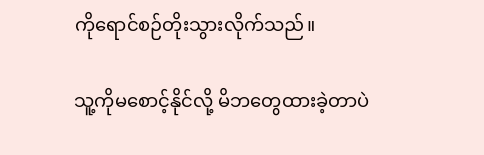ကိုရောင်စဉ်တိုးသွားလိုက်သည်။

သူ့ကိုမစောင့်နိုင်လို့ မိဘတွေထားခဲ့တာပဲ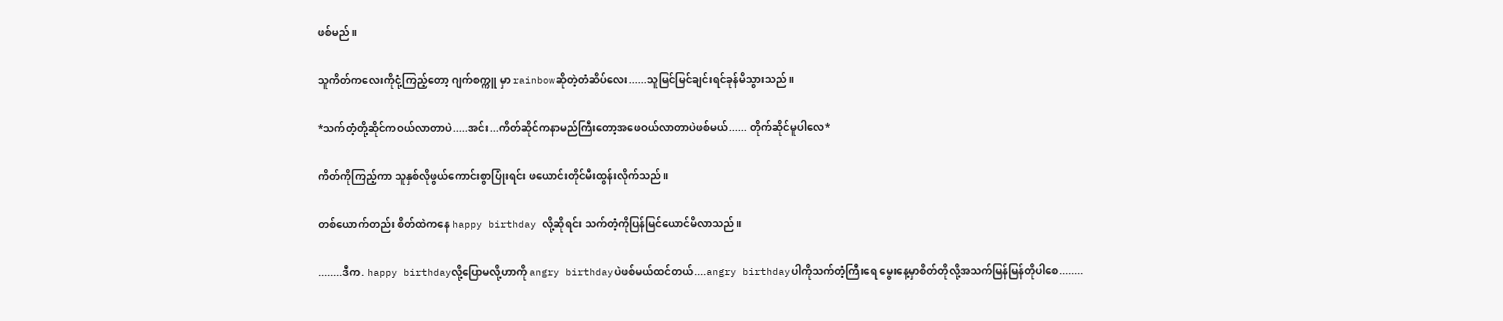ဖစ်မည်။

သူကိတ်ကလေးကိုငုံ့ကြည့်တော့ ဂျက်စက္ကူ မှာ rainbowဆိုတဲ့တံဆိပ်လေး......သူမြင်မြင်ချင်းရင်ခုန်မိသွားသည်။

*သက်တံ့တို့ဆိုင်ကဝယ်လာတာပဲ.....အင်း...ကိတ်ဆိုင်ကနာမည်ကြီးတော့အဖေဝယ်လာတာပဲဖစ်မယ်...... တိုက်ဆိုင်မူပါလေ*

ကိတ်ကိုကြည့်ကာ သူနှစ်လိုဖွယ်ကောင်းစွာပြုံးရင်း ဖယောင်းတိုင်မီးထွန်းလိုက်သည်။

တစ်ယောက်တည်း စိတ်ထဲကနေ happy birthday လို့ဆိုရင်း သက်တံ့ကိုပြန်မြင်ယောင်မိလာသည်။

........ဒီက. happy birthdayလို့ပြောမလို့ဟာကို angry birthdayပဲဖစ်မယ်ထင်တယ်....angry birthdayပါကိုသက်တံ့ကြီးရေ မွေးနေ့မှာစိတ်တိုလို့အသက်မြန်မြန်တိုပါစေ........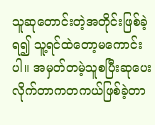သူဆုတောင်းတဲ့အတိုင်းဖြစ်ခဲ့ရ၍ သူ့ရင်ထဲတော့မကောင်းပါ။ အမှတ်တမဲ့သူစပြီးဆုပေးလိုက်တာကတကယ်ဖြစ်ခဲ့တာ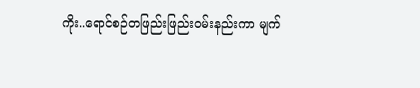ကိုး..ရောင်စဉ်တဖြည်းဖြည်းဝမ်းနည်းကာ မျက်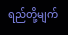ရည်တို့မျက်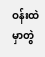ဝန်းထဲမှာတွဲ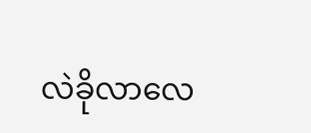လဲခိုလာလေ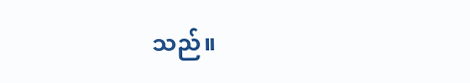သည်။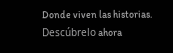Donde viven las historias. Descúbrelo ahora